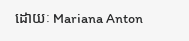ដោយៈ Mariana Anton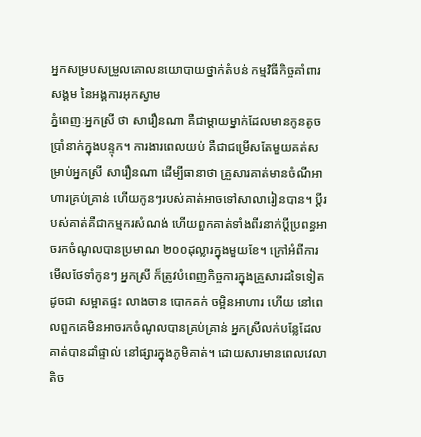អ្នកសម្របសម្រួលគោលនយោបាយថ្នាក់តំបន់ កម្មវិធីកិច្ចគាំពារសង្គម នៃអង្គការអុកស្វាម
ភ្នំពេញៈអ្នកស្រី ថា សារឿនណា គឺជាម្តាយម្នាក់ដែលមានកូនតូចប្រាំនាក់ក្នុងបន្ទុក។ ការងារពេលយប់ គឺជាជម្រើសតែមួយគត់សម្រាប់អ្នកស្រី សារឿនណា ដើម្បីធានាថា គ្រួសារគាត់មានចំណីអាហារគ្រប់គ្រាន់ ហើយកូនៗរបស់គាត់អាចទៅសាលារៀនបាន។ ប្តីរបស់គាត់គឺជាកម្មករសំណង់ ហើយពួកគាត់ទាំងពីរនាក់ប្តីប្រពន្ធអាចរកចំណូលបានប្រមាណ ២០០ដុល្លារក្នុងមួយខែ។ ក្រៅអំពីការមើលថែទាំកូនៗ អ្នកស្រី ក៏ត្រូវបំពេញកិច្ចការក្នុងគ្រួសារដទៃទៀត ដូចជា សម្អាតផ្ទះ លាងចាន បោកគក់ ចម្អិនអាហារ ហើយ នៅពេលពួកគេមិនអាចរកចំណូលបានគ្រប់គ្រាន់ អ្នកស្រីលក់បន្លែដែលគាត់បានដាំផ្ទាល់ នៅផ្សារក្នុងភូមិគាត់។ ដោយសារមានពេលវេលាតិច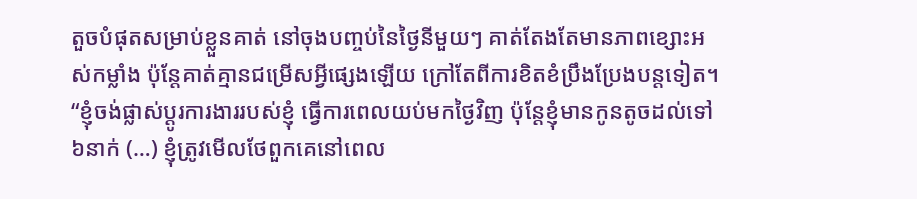តួចបំផុតសម្រាប់ខ្លួនគាត់ នៅចុងបញ្ចប់នៃថ្ងៃនីមួយៗ គាត់តែងតែមានភាពខ្សោះអស់កម្លាំង ប៉ុន្តែគាត់គ្មានជម្រើសអ្វីផ្សេងឡើយ ក្រៅតែពីការខិតខំប្រឹងប្រែងបន្តទៀត។ “ខ្ញុំចង់ផ្លាស់ប្តូរការងាររបស់ខ្ញុំ ធ្វើការពេលយប់មកថ្ងៃវិញ ប៉ុន្តែខ្ញុំមានកូនតូចដល់ទៅ ៦នាក់ (…) ខ្ញុំត្រូវមើលថែពួកគេនៅពេល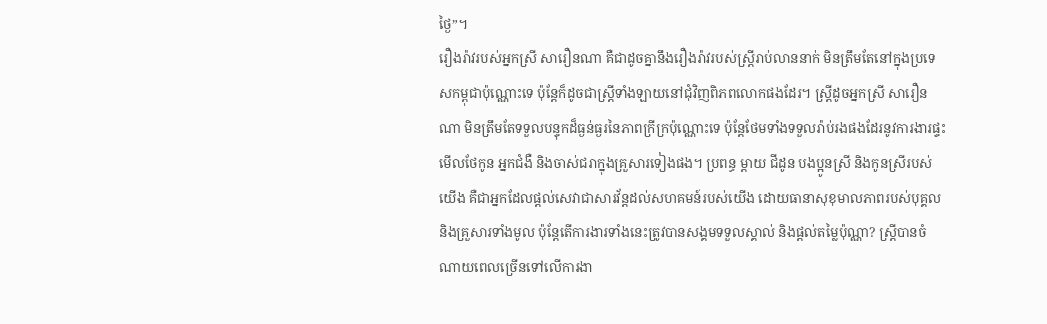ថ្ងៃ”។
រឿងរ៉ាវរបស់អ្នកស្រី សារឿនណា គឺជាដូចគ្នានឹងរឿងរ៉ាវរបស់ស្ត្រីរាប់លាននាក់ មិនត្រឹមតែនៅក្នុងប្រទេសកម្ពុជាប៉ុណ្ណោះទេ ប៉ុន្តែក៏ដូចជាស្ត្រីទាំងឡាយនៅជុំវិញពិភពលោកផងដែរ។ ស្ត្រីដូចអ្នកស្រី សារឿនណា មិនត្រឹមតែទទួលបន្ទុកដ៏ធ្ងន់ធ្ងរនៃភាពក្រីក្រប៉ុណ្ណោះទេ ប៉ុន្តែថែមទាំងទទួលរ៉ាប់រងផងដែរនូវការងារផ្ទះ មើលថែកូន អ្នកជំងឺ និងចាស់ជរាក្នុងគ្រួសារទៀងផង។ ប្រពន្ធ ម្តាយ ជីដូន បងប្អូនស្រី និងកូនស្រីរបស់យើង គឺជាអ្នកដែលផ្តល់សេវាជាសារវ័ន្តដល់សហគមន៍របស់យើង ដោយធានាសុខុមាលភាពរបស់បុគ្គល និងគ្រួសារទាំងមូល ប៉ុន្តែតើការងារទាំងនេះត្រូវបានសង្គមទទួលស្គាល់ និងផ្តល់តម្លៃប៉ុណ្ណា? ស្ត្រីបានចំណាយពេលច្រើនទៅលើការងា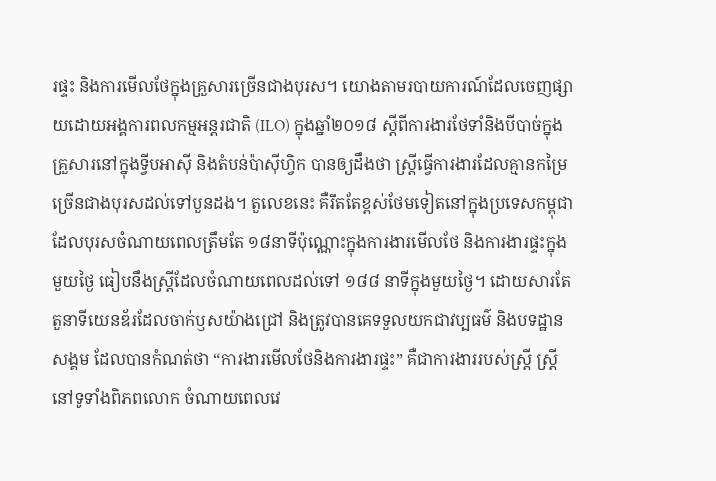រផ្ទះ និងការមើលថែក្នុងគ្រួសារច្រើនជាងបុរស។ យោងតាមរបាយការណ៍ដែលចេញផ្សាយដោយអង្គការពលកម្មអន្តរជាតិ (ILO) ក្នុងឆ្នាំ២០១៨ ស្តីពីការងារថែទាំនិងបីបាច់ក្នុងគ្រួសារនៅក្នុងទ្វីបអាស៊ី និងតំបន់ប៉ាស៊ីហ្វិក បានឲ្យដឹងថា ស្ត្រីធ្វើការងារដែលគ្មានកម្រៃច្រើនជាងបុរសដល់ទៅបួនដង។ តួលេខនេះ គឺរឹតតែខ្ពស់ថែមទៀតនៅក្នុងប្រទេសកម្ពុជា ដែលបុរសចំណាយពេលត្រឹមតែ ១៨នាទីប៉ុណ្ណោះក្នុងការងារមើលថែ និងការងារផ្ទះក្នុងមួយថ្ងៃ ធៀបនឹងស្ត្រីដែលចំណាយពេលដល់ទៅ ១៨៨ នាទីក្នុងមួយថ្ងៃ។ ដោយសារតែតួនាទីយេនឌ័រដែលចាក់ឫសយ៉ាងជ្រៅ និងត្រូវបានគេទទួលយកជាវប្បធម៌ និងបទដ្ឋានសង្គម ដែលបានកំណត់ថា “ការងារមើលថែនិងការងារផ្ទះ” គឺជាការងាររបស់ស្ត្រី ស្ត្រីនៅទូទាំងពិភពលោក ចំណាយពេលវេ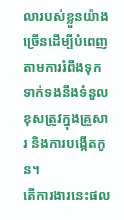លារបស់ខ្លួនយ៉ាងច្រើនដើម្បីបំពេញតាមការរំពឹងទុកទាក់ទងនឹងទំនួលខុសត្រូវក្នុងគ្រួសារ និងការបង្កើតកូន។
តើការងារនេះផល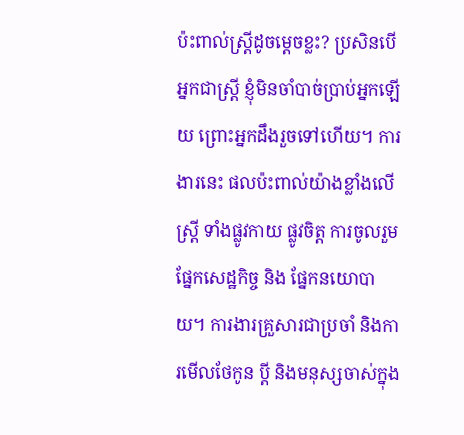ប៉ះពាល់ស្ត្រីដូចម្តេចខ្លះ? ប្រសិនបើអ្នកជាស្ត្រី ខ្ញុំមិនចាំបាច់ប្រាប់អ្នកឡើយ ព្រោះអ្នកដឹងរួចទៅហើយ។ ការងារនេះ ផលប៉ះពាល់យ៉ាងខ្លាំងលើស្ត្រី ទាំងផ្លូវកាយ ផ្លូវចិត្ត ការចូលរួមផ្នែកសេដ្ឋកិច្ច និង ផ្នែកនយោបាយ។ ការងារគ្រួសារជាប្រចាំ និងការមើលថែកូន ប្តី និងមនុស្សចាស់ក្នុង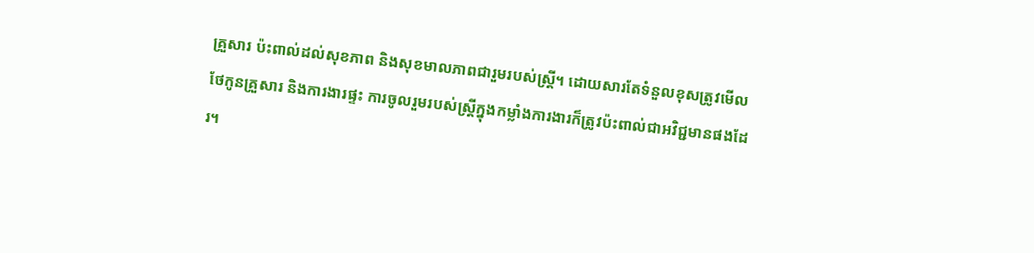គ្រួសារ ប៉ះពាល់ដល់សុខភាព និងសុខមាលភាពជារួមរបស់ស្ត្រី។ ដោយសារតែទំនួលខុសត្រូវមើលថែកូនគ្រួសារ និងការងារផ្ទះ ការចូលរួមរបស់ស្ត្រីក្នុងកម្លាំងការងារក៏ត្រូវប៉ះពាល់ជាអវិជ្ជមានផងដែរ។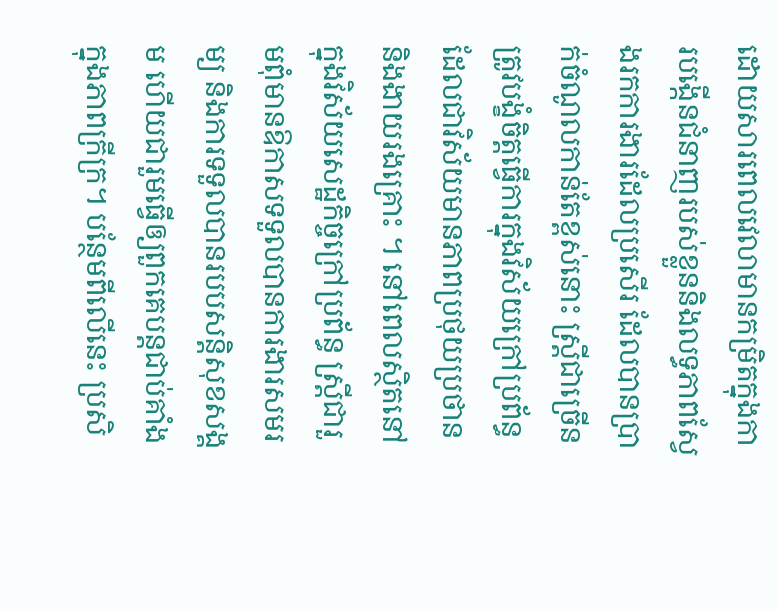ដោយសារពេលវេលាមានកម្រិតក្នុងការបង្កើនជំនាញរបស់ខ្លួននិងលទ្ធភាពស្វែងរកការងារដែលប្រសើរ ដែលបានប្រាក់ចំណូលកាន់តែខ្ពស់នោះ ស្ត្រីជាច្រើនត្រូវបង្ខំចិត្តធ្វើការក្នុងវិស័យក្រៅប្រព័ន្ធ ដែលជាវិស័យមានភាពប្រថុយប្រថាន និងងាយរងគ្រោះ ។ នៅពេលស្ថិតនៅក្នុងវិស័យសេដ្ឋកិច្ចក្រៅប្រព័ន្ធ ស្ត្រីជារួមពុំមានឱកាសទទួលបានការងារសមរម្យ និងការទទួលបានរបបសន្តិសុខសង្គម ហើយជារួមធ្វើឲ្យពួកគេបន្តជាប់គាំងក្នុងភាពក្រីក្រ។ បន្ថែមពីលើនេះ ប្រសិ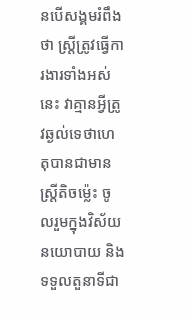នបើសង្គមរំពឹងថា ស្ត្រីត្រូវធ្វើការងារទាំងអស់នេះ វាគ្មានអ្វីត្រូវឆ្ងល់ទេថាហេតុបានជាមានស្ត្រីតិចម្ល៉េះ ចូលរួមក្នុងវិស័យនយោបាយ និងទទួលតួនាទីជា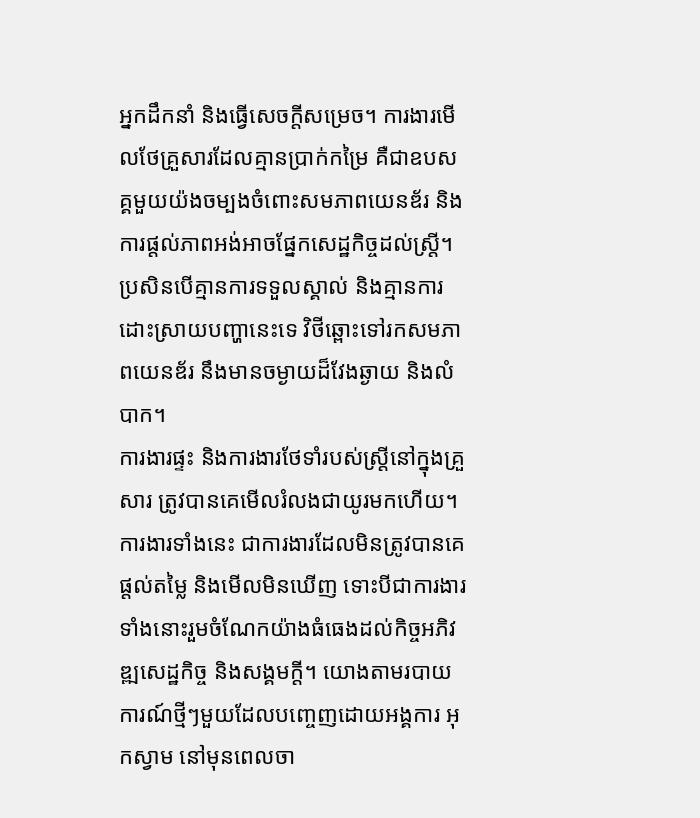អ្នកដឹកនាំ និងធ្វើសេចក្តីសម្រេច។ ការងារមើលថែគ្រួសារដែលគ្មានប្រាក់កម្រៃ គឺជាឧបសគ្គមួយយ៉ងចម្បងចំពោះសមភាពយេនឌ័រ និងការផ្តល់ភាពអង់អាចផ្នែកសេដ្ឋកិច្ចដល់ស្ត្រី។ ប្រសិនបើគ្មានការទទួលស្គាល់ និងគ្មានការដោះស្រាយបញ្ហានេះទេ វិថីឆ្ពោះទៅរកសមភាពយេនឌ័រ នឹងមានចម្ងាយដ៏វែងឆ្ងាយ និងលំបាក។
ការងារផ្ទះ និងការងារថែទាំរបស់ស្ត្រីនៅក្នុងគ្រួសារ ត្រូវបានគេមើលរំលងជាយូរមកហើយ។ ការងារទាំងនេះ ជាការងារដែលមិនត្រូវបានគេផ្តល់តម្លៃ និងមើលមិនឃើញ ទោះបីជាការងារទាំងនោះរួមចំណែកយ៉ាងធំធេងដល់កិច្ចអភិវឌ្ឍសេដ្ឋកិច្ច និងសង្គមក្តី។ យោងតាមរបាយការណ៍ថ្មីៗមួយដែលបញ្ចេញដោយអង្គការ អុកស្វាម នៅមុនពេលចា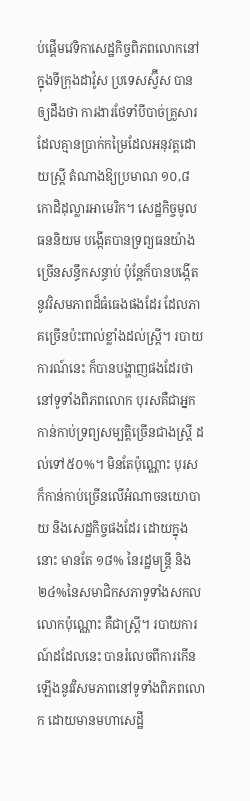ប់ផ្តើមវេទិកាសេដ្ឋកិច្ចពិភពលោកនៅក្នុងទីក្រុងដាវ៉ូស ប្រទេសស្វ៊ីស បានឲ្យដឹងថា ការងារថែទាំបីបាច់គ្រួសារដែលគ្មានប្រាក់កម្រៃដែលអនុវត្តដោយស្ត្រី តំណាងឱ្យប្រមាណ ១០,៨ កោដិដុល្លារអាមេរិក។ សេដ្ឋកិច្ចមូលធននិយម បង្កើតបានទ្រព្យធនយ៉ាងច្រើនសន្ធឹកសន្ធាប់ ប៉ុន្តែក៏បានបង្កើតនូវវិសមភាពដ៏ធំធេងផងដែរ ដែលភាគច្រើនប៉ះពាល់ខ្លាំងដល់ស្ត្រី។ របាយការណ៍នេះ ក៏បានបង្ហាញផងដែរថា នៅទូទាំងពិភពលោក បុរសគឺជាអ្នកកាន់កាប់ទ្រព្យសម្បត្តិច្រើនជាងស្ត្រី ដល់ទៅ៥០%។ មិនតែប៉ុណ្ណោះ បុរសក៏កាន់កាប់ច្រើនលើអំណាចនយោបាយ និងសេដ្ឋកិច្ចផងដែរ ដោយក្នុងនោះ មានតែ ១៨% នៃរដ្ឋមន្ត្រី និង ២៤%នៃសមាជិកសភាទូទាំងសកលលោកប៉ុណ្ណោះ គឺជាស្ត្រី។ របាយការណ៍ដដែលនេះ បានរំលេចពីការកើនឡើងនូវវិសមភាពនៅទូទាំងពិភពលោក ដោយមានមហាសេដ្ឋី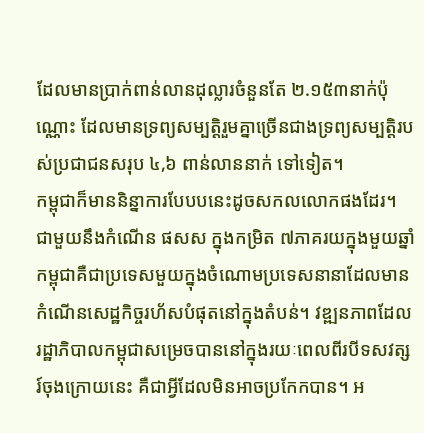ដែលមានប្រាក់ពាន់លានដុល្លារចំនួនតែ ២.១៥៣នាក់ប៉ុណ្ណោះ ដែលមានទ្រព្យសម្បត្តិរួមគ្នាច្រើនជាងទ្រព្យសម្បត្តិរបស់ប្រជាជនសរុប ៤,៦ ពាន់លាននាក់ ទៅទៀត។
កម្ពុជាក៏មាននិន្នាការបែបបនេះដូចសកលលោកផងដែរ។ ជាមួយនឹងកំណើន ផសស ក្នុងកម្រិត ៧ភាគរយក្នុងមួយឆ្នាំ កម្ពុជាគឺជាប្រទេសមួយក្នុងចំណោមប្រទេសនានាដែលមានកំណើនសេដ្ឋកិច្ចរហ័សបំផុតនៅក្នុងតំបន់។ វឌ្ឍនភាពដែលរដ្ឋាភិបាលកម្ពុជាសម្រេចបាននៅក្នុងរយៈពេលពីរបីទសវត្សរ៍ចុងក្រោយនេះ គឺជាអ្វីដែលមិនអាចប្រកែកបាន។ អ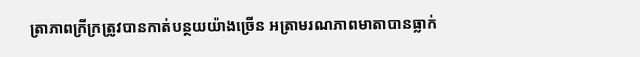ត្រាភាពក្រីក្រត្រូវបានកាត់បន្ថយយ៉ាងច្រើន អត្រាមរណភាពមាតាបានធ្លាក់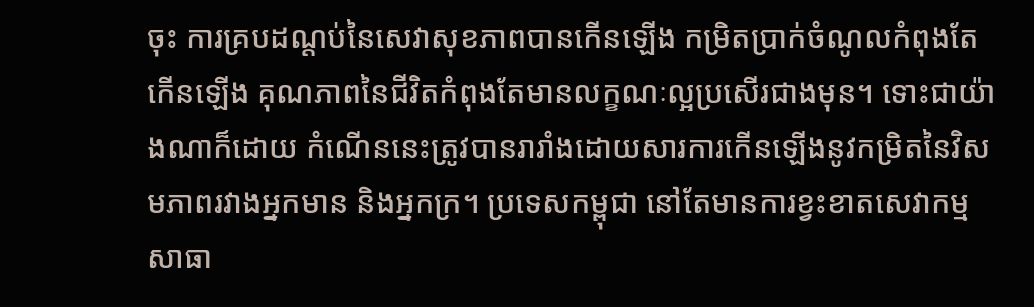ចុះ ការគ្របដណ្តប់នៃសេវាសុខភាពបានកើនឡើង កម្រិតប្រាក់ចំណូលកំពុងតែកើនឡើង គុណភាពនៃជីវិតកំពុងតែមានលក្ខណៈល្អប្រសើរជាងមុន។ ទោះជាយ៉ាងណាក៏ដោយ កំណើននេះត្រូវបានរារាំងដោយសារការកើនឡើងនូវកម្រិតនៃវិសមភាពរវាងអ្នកមាន និងអ្នកក្រ។ ប្រទេសកម្ពុជា នៅតែមានការខ្វះខាតសេវាកម្មសាធា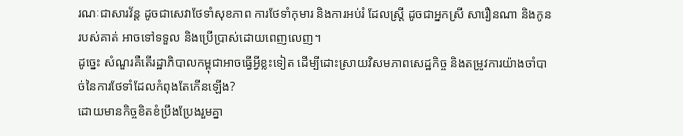រណៈជាសារវ័ន្ត ដូចជាសេវាថែទាំសុខភាព ការថែទាំកុមារ និងការអប់រំ ដែលស្ត្រី ដូចជាអ្នកស្រី សារឿនណា និងកូនរបស់គាត់ អាចទៅទទួល និងប្រើប្រាស់ដោយពេញលេញ។
ដូច្នេះ សំណួរគឺតើរដ្ឋាភិបាលកម្ពុជាអាចធ្វើអ្វីខ្លះទៀត ដើម្បីដោះស្រាយវិសមភាពសេដ្ឋកិច្ច និងតម្រូវការយ៉ាងចាំបាច់នៃការថែទាំដែលកំពុងតែកើនឡើង?
ដោយមានកិច្ចខិតខំប្រឹងប្រែងរួមគ្នា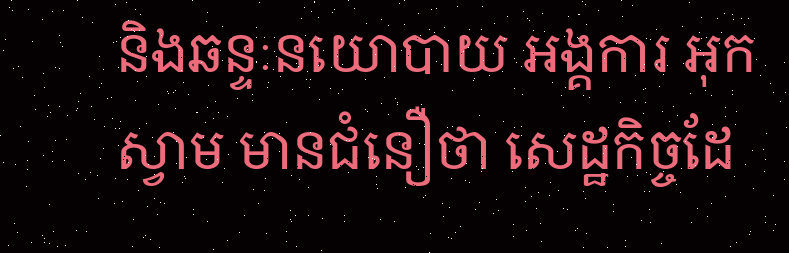និងឆន្ទៈនយោបាយ អង្គការ អុកស្វាម មានជំនឿថា សេដ្ឋកិច្ចដែ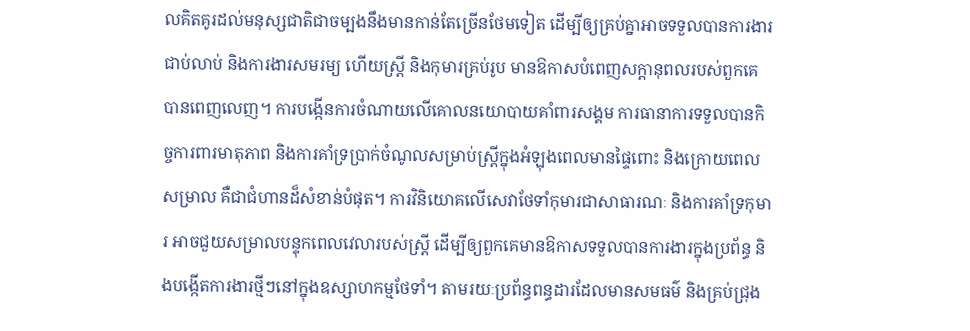លគិតគូរដល់មនុស្សជាតិជាចម្បងនឹងមានកាន់តែច្រើនថែមទៀត ដើម្បីឲ្យគ្រប់គ្នាអាចទទួលបានការងារជាប់លាប់ និងការងារសមរម្យ ហើយស្ត្រី និងកុមារគ្រប់រូប មានឱកាសបំពេញសក្តានុពលរបស់ពួកគេបានពេញលេញ។ ការបង្កើនការចំណាយលើគោលនយោបាយគាំពារសង្គម ការធានាការទទួលបានកិច្ចការពារមាតុភាព និងការគាំទ្រប្រាក់ចំណូលសម្រាប់ស្ត្រីក្នុងអំឡុងពេលមានផ្ទៃពោះ និងក្រោយពេលសម្រាល គឺជាជំហានដ៏សំខាន់បំផុត។ ការវិនិយោគលើសេវាថែទាំកុមារជាសាធារណៈ និងការគាំទ្រកុមារ អាចជួយសម្រាលបន្ទុកពេលវេលារបស់ស្ត្រី ដើម្បីឲ្យពួកគេមានឱកាសទទួលបានការងារក្នុងប្រព័ន្ធ និងបង្កើតការងារថ្មីៗនៅក្នុងឧស្សាហកម្មថែទាំ។ តាមរយៈប្រព័ន្ធពន្ធដារដែលមានសមធម៌ និងគ្រប់ជ្រុង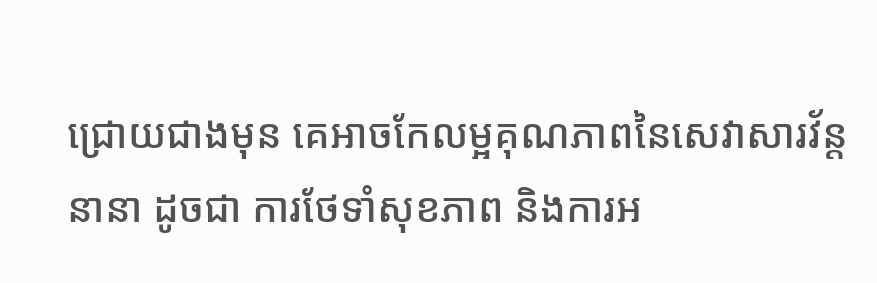ជ្រោយជាងមុន គេអាចកែលម្អគុណភាពនៃសេវាសារវ័ន្តនានា ដូចជា ការថែទាំសុខភាព និងការអ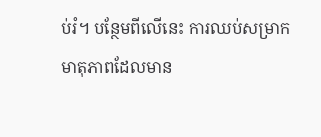ប់រំ។ បន្ថែមពីលើនេះ ការឈប់សម្រាកមាតុភាពដែលមាន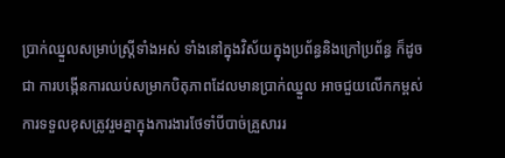ប្រាក់ឈ្នួលសម្រាប់ស្ត្រីទាំងអស់ ទាំងនៅក្នុងវិស័យក្នុងប្រព័ន្ធនិងក្រៅប្រព័ន្ធ ក៏ដូចជា ការបង្កើនការឈប់សម្រាកបិតុភាពដែលមានប្រាក់ឈ្នួល អាចជួយលើកកម្ពស់ការទទួលខុសត្រូវរួមគ្នាក្នុងការងារថែទាំបីបាច់គ្រួសាររ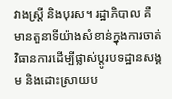វាងស្ត្រី និងបុរស។ រដ្ឋាភិបាល គឺមានតួនាទីយ៉ាងសំខាន់ក្នុងការចាត់វិធានការដើម្បីផ្លាស់ប្តូរបទដ្ឋានសង្គម និងដោះស្រាយប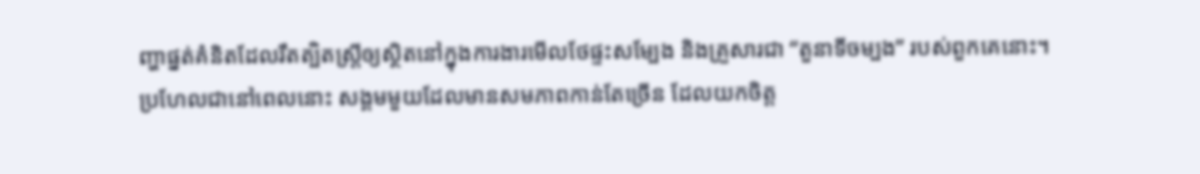ញ្ហាផ្នត់គំនិតដែលរឹតត្បិតស្ត្រីឲ្យស្ថិតនៅក្នុងការងារមើលថែផ្ទះសម្បែង និងគ្រួសារជា “តួនាទីចម្បង” របស់ពួកគេនោះ។
ប្រហែលជានៅពេលនោះ សង្គមមួយដែលមានសមភាពកាន់តែច្រើន ដែលយកចិត្ត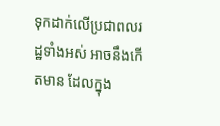ទុកដាក់លើប្រជាពលរដ្ឋទាំងអស់ អាចនឹងកើតមាន ដែលក្នុង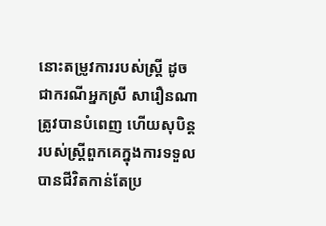នោះតម្រូវការរបស់ស្ត្រី ដូចជាករណីអ្នកស្រី សារឿនណា ត្រូវបានបំពេញ ហើយសុបិន្តរបស់ស្ត្រីពួកគេក្នុងការទទួលបានជីវិតកាន់តែប្រ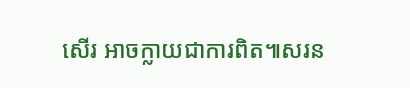សើរ អាចក្លាយជាការពិត៕សរន